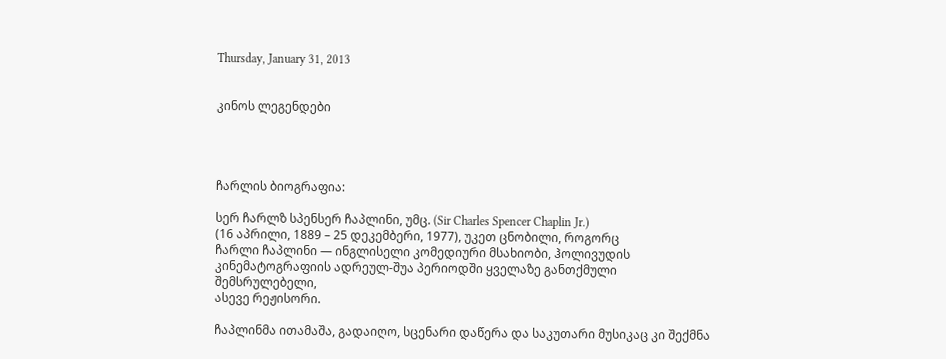Thursday, January 31, 2013


კინოს ლეგენდები




ჩარლის ბიოგრაფია:

სერ ჩარლზ სპენსერ ჩაპლინი, უმც. (Sir Charles Spencer Chaplin Jr.)
(16 აპრილი, 1889 – 25 დეკემბერი, 1977), უკეთ ცნობილი, როგორც
ჩარლი ჩაპლინი — ინგლისელი კომედიური მსახიობი, ჰოლივუდის
კინემატოგრაფიის ადრეულ-შუა პერიოდში ყველაზე განთქმული შემსრულებელი,
ასევე რეჟისორი.

ჩაპლინმა ითამაშა, გადაიღო, სცენარი დაწერა და საკუთარი მუსიკაც კი შექმნა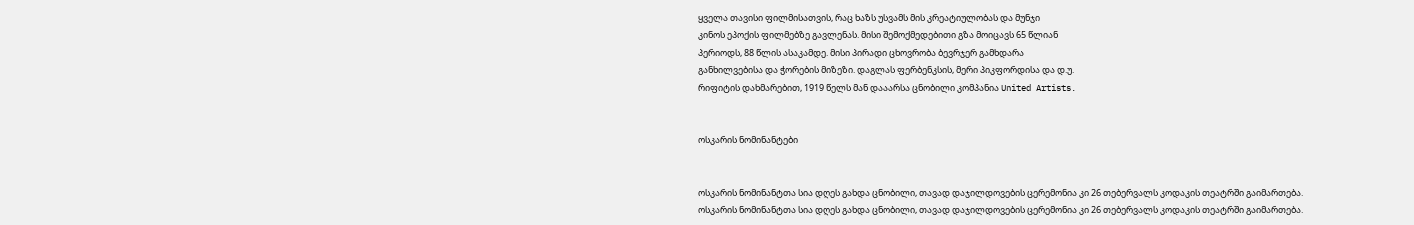ყველა თავისი ფილმისათვის, რაც ხაზს უსვამს მის კრეატიულობას და მუნჯი
კინოს ეპოქის ფილმებზე გავლენას. მისი შემოქმედებითი გზა მოიცავს 65 წლიან
პერიოდს, 88 წლის ასაკამდე. მისი პირადი ცხოვრობა ბევრჯერ გამხდარა
განხილვებისა და ჭორების მიზეზი. დაგლას ფერბენკსის, მერი პიკფორდისა და დ.უ.
რიფიტის დახმარებით, 1919 წელს მან დააარსა ცნობილი კომპანია United Artists.


ოსკარის ნომინანტები


ოსკარის ნომინანტთა სია დღეს გახდა ცნობილი, თავად დაჯილდოვების ცერემონია კი 26 თებერვალს კოდაკის თეატრში გაიმართება.
ოსკარის ნომინანტთა სია დღეს გახდა ცნობილი, თავად დაჯილდოვების ცერემონია კი 26 თებერვალს კოდაკის თეატრში გაიმართება.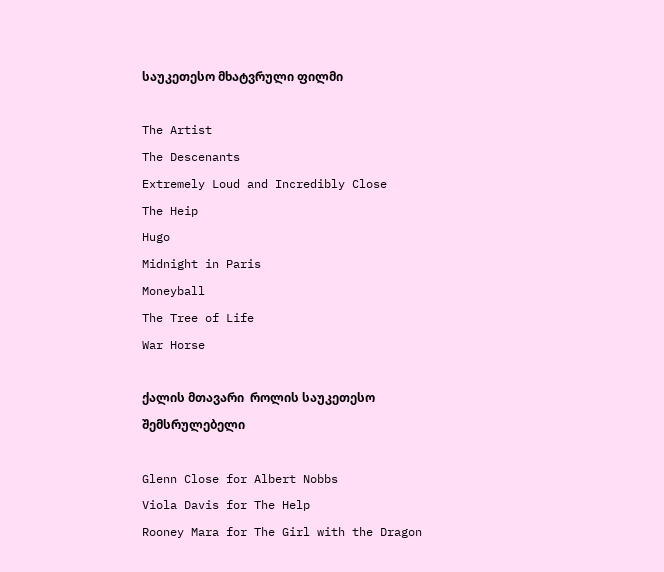საუკეთესო მხატვრული ფილმი

The Artist
The Descenants
Extremely Loud and Incredibly Close
The Heip
Hugo
Midnight in Paris
Moneyball
The Tree of Life
War Horse

ქალის მთავარი  როლის საუკეთესო შემსრულებელი

Glenn Close for Albert Nobbs
Viola Davis for The Help
Rooney Mara for The Girl with the Dragon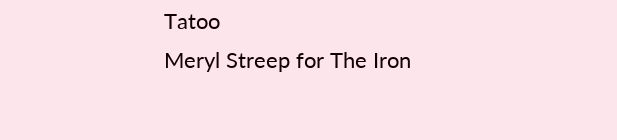Tatoo
Meryl Streep for The Iron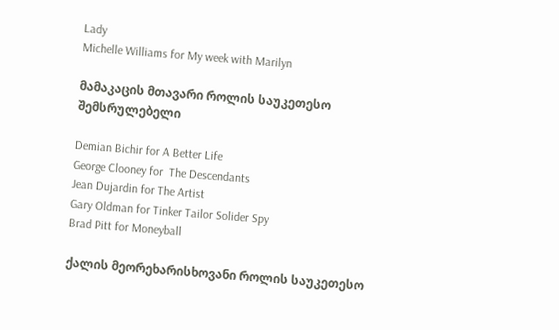Lady
Michelle Williams for My week with Marilyn

მამაკაცის მთავარი როლის საუკეთესო შემსრულებელი

Demian Bichir for A Better Life
George Clooney for  The Descendants
Jean Dujardin for The Artist
Gary Oldman for Tinker Tailor Solider Spy
Brad Pitt for Moneyball

ქალის მეორეხარისხოვანი როლის საუკეთესო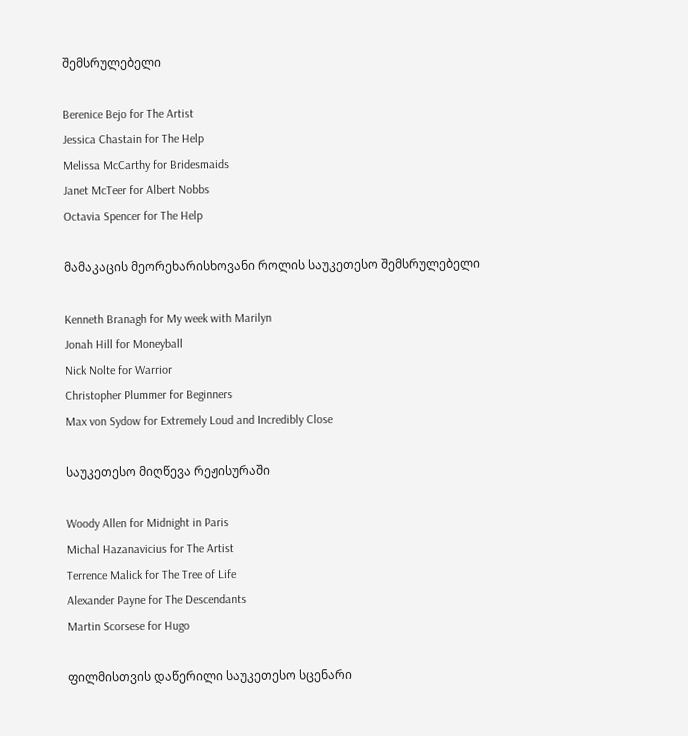შემსრულებელი

Berenice Bejo for The Artist
Jessica Chastain for The Help
Melissa McCarthy for Bridesmaids
Janet McTeer for Albert Nobbs
Octavia Spencer for The Help

მამაკაცის მეორეხარისხოვანი როლის საუკეთესო შემსრულებელი

Kenneth Branagh for My week with Marilyn
Jonah Hill for Moneyball
Nick Nolte for Warrior
Christopher Plummer for Beginners
Max von Sydow for Extremely Loud and Incredibly Close

საუკეთესო მიღწევა რეჟისურაში

Woody Allen for Midnight in Paris
Michal Hazanavicius for The Artist
Terrence Malick for The Tree of Life
Alexander Payne for The Descendants
Martin Scorsese for Hugo

ფილმისთვის დაწერილი საუკეთესო სცენარი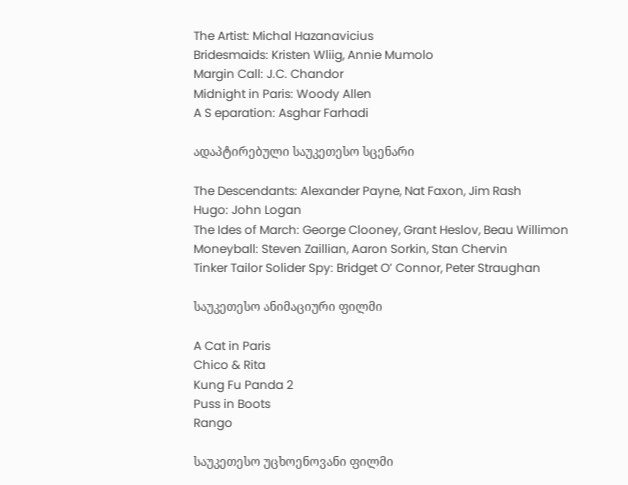The Artist: Michal Hazanavicius
Bridesmaids: Kristen Wliig, Annie Mumolo
Margin Call: J.C. Chandor
Midnight in Paris: Woody Allen
A S eparation: Asghar Farhadi

ადაპტირებული საუკეთესო სცენარი

The Descendants: Alexander Payne, Nat Faxon, Jim Rash
Hugo: John Logan
The Ides of March: George Clooney, Grant Heslov, Beau Willimon
Moneyball: Steven Zaillian, Aaron Sorkin, Stan Chervin
Tinker Tailor Solider Spy: Bridget O’ Connor, Peter Straughan

საუკეთესო ანიმაციური ფილმი

A Cat in Paris
Chico & Rita
Kung Fu Panda 2
Puss in Boots
Rango

საუკეთესო უცხოენოვანი ფილმი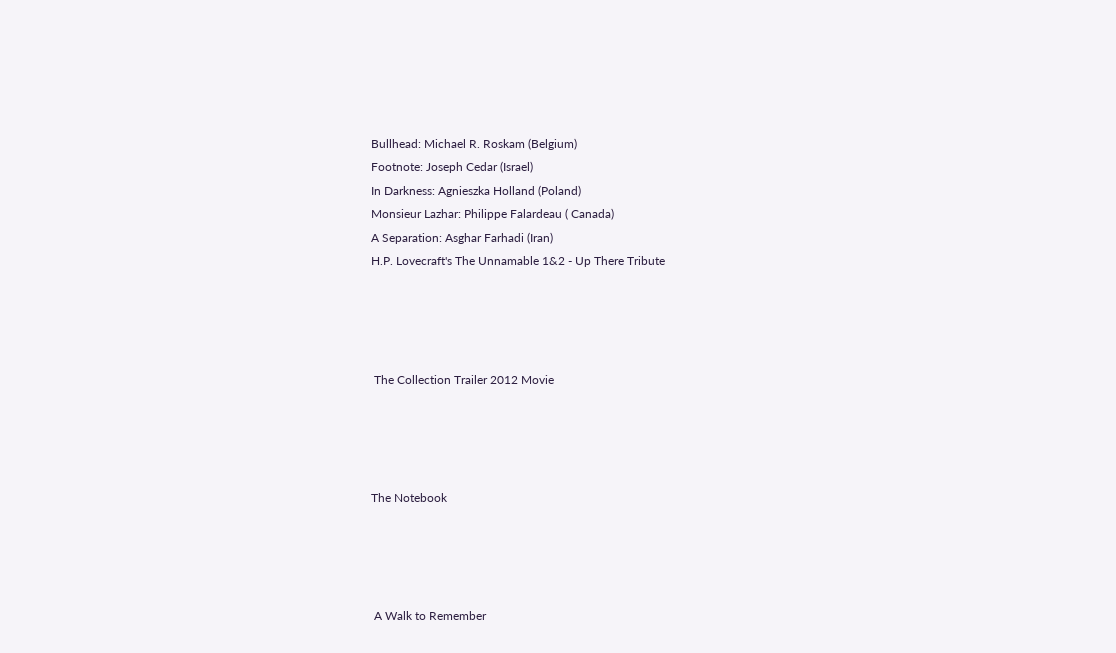Bullhead: Michael R. Roskam (Belgium)
Footnote: Joseph Cedar (Israel)
In Darkness: Agnieszka Holland (Poland)
Monsieur Lazhar: Philippe Falardeau ( Canada)
A Separation: Asghar Farhadi (Iran)
H.P. Lovecraft's The Unnamable 1&2 - Up There Tribute




 The Collection Trailer 2012 Movie




The Notebook




 A Walk to Remember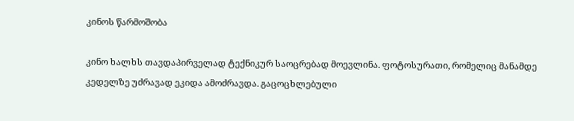კინოს წარმოშობა

კინო ხალხს თავდაპირველად ტექნიკურ საოცრებად მოევლინა. ფოტოსურათი, რომელიც მანამდე კედელზე უძრავად ეკიდა ამოძრავდა. გაცოცხლებული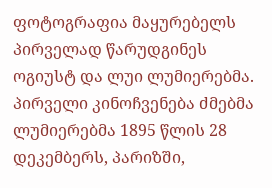ფოტოგრაფია მაყურებელს პირველად წარუდგინეს ოგიუსტ და ლუი ლუმიერებმა.
პირველი კინოჩვენება ძმებმა ლუმიერებმა 1895 წლის 28 დეკემბერს, პარიზში,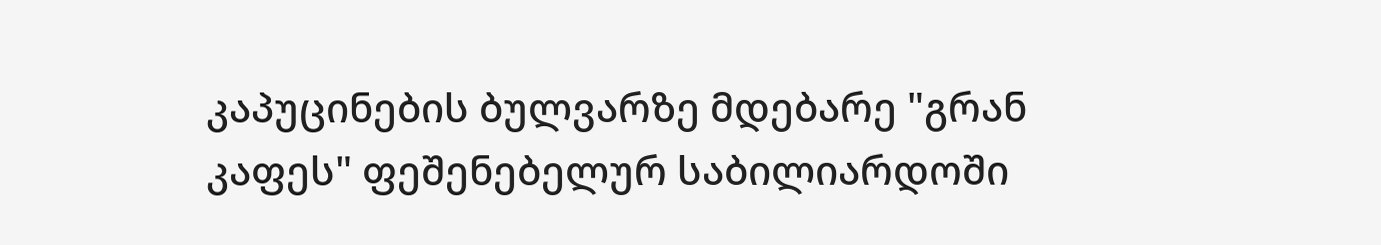კაპუცინების ბულვარზე მდებარე "გრან კაფეს" ფეშენებელურ საბილიარდოში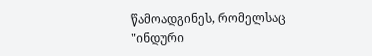წამოადგინეს, რომელსაც "ინდური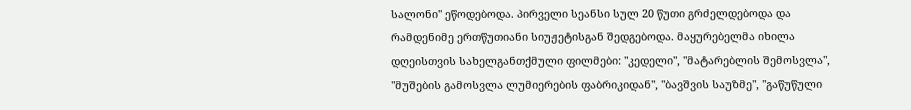სალონი" ეწოდებოდა. პირველი სეანსი სულ 20 წუთი გრძელდებოდა და რამდენიმე ერთწუთიანი სიუჟეტისგან შედგებოდა. მაყურებელმა იხილა დღეისთვის სახელგანთქმული ფილმები: "კედელი", "მატარებლის შემოსვლა", "მუშების გამოსვლა ლუმიერების ფაბრიკიდან", "ბავშვის საუზმე", "გაწუწული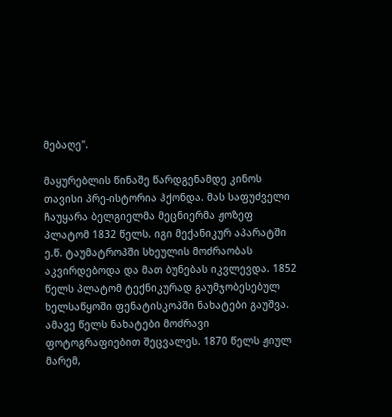მებაღე".

მაყურებლის წინაშე წარდგენამდე კინოს თავისი პრე-ისტორია ჰქონდა. მას საფუძველი ჩაუყარა ბელგიელმა მეცნიერმა ჟოზეფ პლატომ 1832 წელს. იგი მექანიკურ აპარატში ე.წ. ტაუმატროპში სხეულის მოძრაობას აკვირდებოდა და მათ ბუნებას იკვლევდა. 1852 წელს პლატომ ტექნიკურად გაუმჯობესებულ ხელსაწყოში ფენატისკოპში ნახატები გაუშვა. ამავე წელს ნახატები მოძრავი ფოტოგრაფიებით შეცვალეს. 1870 წელს ჟიულ მარემ,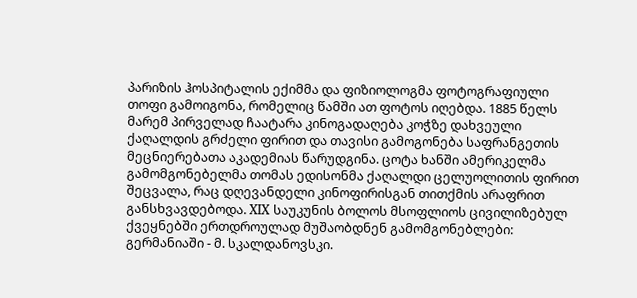პარიზის ჰოსპიტალის ექიმმა და ფიზიოლოგმა ფოტოგრაფიული თოფი გამოიგონა, რომელიც წამში ათ ფოტოს იღებდა. 1885 წელს მარემ პირველად ჩაატარა კინოგადაღება კოჭზე დახვეული ქაღალდის გრძელი ფირით და თავისი გამოგონება საფრანგეთის მეცნიერებათა აკადემიას წარუდგინა. ცოტა ხანში ამერიკელმა გამომგონებელმა თომას ედისონმა ქაღალდი ცელუოლითის ფირით შეცვალა, რაც დღევანდელი კინოფირისგან თითქმის არაფრით განსხვავდებოდა. XIX საუკუნის ბოლოს მსოფლიოს ცივილიზებულ ქვეყნებში ერთდროულად მუშაობდნენ გამომგონებლები:
გერმანიაში - მ. სკალდანოვსკი.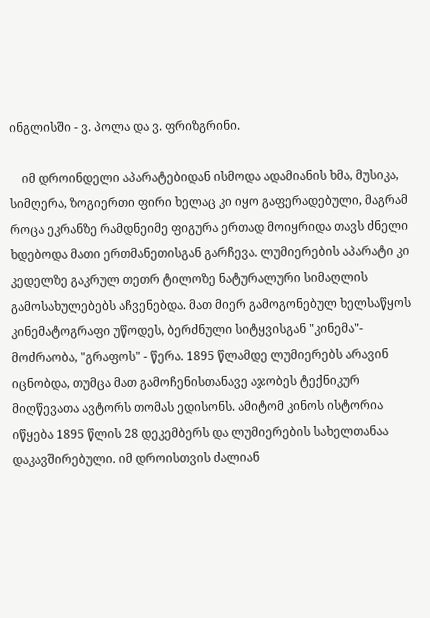ინგლისში - ვ. პოლა და ვ. ფრიზგრინი.

    იმ დროინდელი აპარატებიდან ისმოდა ადამიანის ხმა, მუსიკა, სიმღერა, ზოგიერთი ფირი ხელაც კი იყო გაფერადებული, მაგრამ როცა ეკრანზე რამდნეიმე ფიგურა ერთად მოიყრიდა თავს ძნელი ხდებოდა მათი ერთმანეთისგან გარჩევა. ლუმიერების აპარატი კი კედელზე გაკრულ თეთრ ტილოზე ნატურალური სიმაღლის გამოსახულებებს აჩვენებდა. მათ მიერ გამოგონებულ ხელსაწყოს კინემატოგრაფი უწოდეს, ბერძნული სიტყვისგან "კინემა"- მოძრაობა, "გრაფოს" - წერა. 1895 წლამდე ლუმიერებს არავინ იცნობდა, თუმცა მათ გამოჩენისთანავე აჯობეს ტექნიკურ მიღწევათა ავტორს თომას ედისონს. ამიტომ კინოს ისტორია იწყება 1895 წლის 28 დეკემბერს და ლუმიერების სახელთანაა დაკავშირებული. იმ დროისთვის ძალიან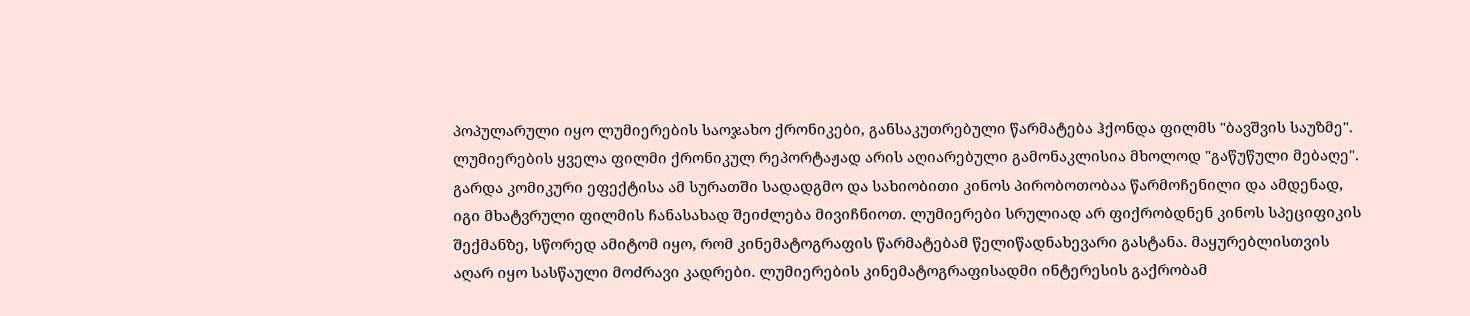პოპულარული იყო ლუმიერების საოჯახო ქრონიკები, განსაკუთრებული წარმატება ჰქონდა ფილმს "ბავშვის საუზმე". ლუმიერების ყველა ფილმი ქრონიკულ რეპორტაჟად არის აღიარებული გამონაკლისია მხოლოდ "გაწუწული მებაღე". გარდა კომიკური ეფექტისა ამ სურათში სადადგმო და სახიობითი კინოს პირობოთობაა წარმოჩენილი და ამდენად, იგი მხატვრული ფილმის ჩანასახად შეიძლება მივიჩნიოთ. ლუმიერები სრულიად არ ფიქრობდნენ კინოს სპეციფიკის შექმანზე, სწორედ ამიტომ იყო, რომ კინემატოგრაფის წარმატებამ წელიწადნახევარი გასტანა. მაყურებლისთვის აღარ იყო სასწაული მოძრავი კადრები. ლუმიერების კინემატოგრაფისადმი ინტერესის გაქრობამ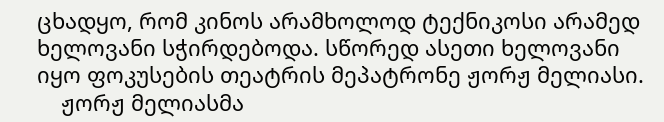ცხადყო, რომ კინოს არამხოლოდ ტექნიკოსი არამედ ხელოვანი სჭირდებოდა. სწორედ ასეთი ხელოვანი იყო ფოკუსების თეატრის მეპატრონე ჟორჟ მელიასი.
    ჟორჟ მელიასმა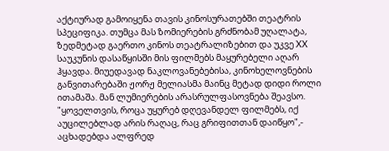აქტიურად გამოიყენა თავის კინოსურათებში თეატრის სპეციფიკა. თუმცა მას ზომიერების გრძნობამ უღალატა, ზედმეტად გაერთო კინოს თეატრალიზებით და უკვე XX საუკუნის დასაწყისში მის ფილმებს მაყურებელი აღარ ჰყავდა. მიუედავად ნაკლოვანებებისა, კინოხელოვნების განვითარებაში ჟორჟ მელიასმა მაინც მეტად დიდი როლი ითამაშა. მან ლუმიერების არასრულფასოვნება შეავსო.
"ყოველთვის, როცა უყურებ დღევანდელ ფილმებს, იქ აუცილებლად არის რაღაც, რაც გრიფითთან დაიწყო",- აცხადებდა ალფრედ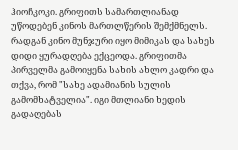ჰიოჩკოკი. გრიფითს სამართლიანად უწოდებენ კინოს მართლწერის შემქმნელს. რადგან კინო მუნჯური იყო მიმიკას და სახეს დიდი ყურადღება ექცეოდა. გრიფითმა პირველმა გამოიყენა სახის ახლო კადრი და თქვა, რომ "სახე ადამიანის სულის გამომხატველია". იგი მთლიანი ხედის გადაღებას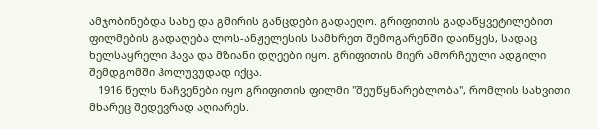ამჯობინებდა სახე და გმირის განცდები გადაეღო. გრიფითის გადაწყვეტილებით ფილმების გადაღება ლოს-ანჟელესის სამხრეთ შემოგარენში დაიწყეს, სადაც ხელსაყრელი ჰავა და მზიანი დღეები იყო. გრიფითის მიერ ამორჩეული ადგილი შემდგომში ჰოლუვუდად იქცა.
   1916 წელს ნაჩვენები იყო გრიფითის ფილმი "შეუწყნარებლობა", რომლის სახვითი მხარეც შედევრად აღიარეს.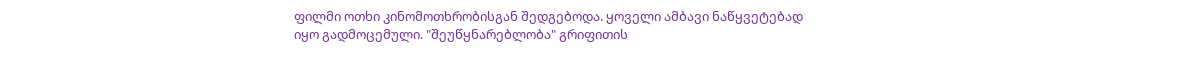ფილმი ოთხი კინომოთხრობისგან შედგებოდა. ყოველი ამბავი ნაწყვეტებად იყო გადმოცემული. "შეუწყნარებლობა" გრიფითის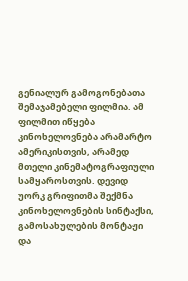გენიალურ გამოგონებათა შემაჯამებელი ფილმია. ამ ფილმით იწყება კინოხელოვნება არამარტო ამერიკისთვის, არამედ მთელი კინემატოგრაფიული სამყაროსთვის. დევიდ უორკ გრიფითმა შექმნა კინოხელოვნების სინტაქსი, გამოსახულების მონტაჟი და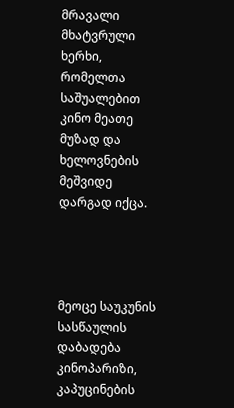მრავალი მხატვრული ხერხი, რომელთა საშუალებით კინო მეათე მუზად და ხელოვნების მეშვიდე დარგად იქცა.




მეოცე საუკუნის სასწაულის დაბადება
კინოპარიზი, კაპუცინების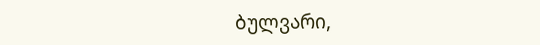ბულვარი,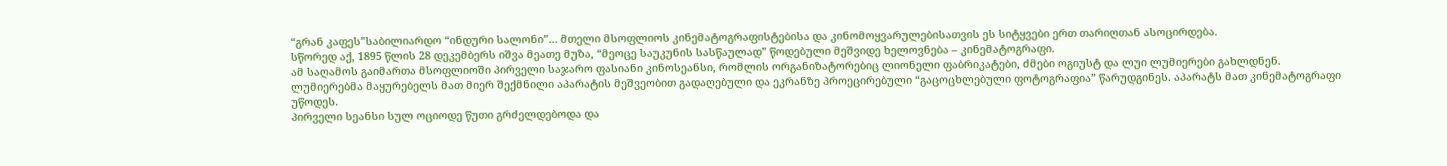“გრან კაფეს”საბილიარდო “ინდური სალონი”… მთელი მსოფლიოს კინემატოგრაფისტებისა და კინომოყვარულებისათვის ეს სიტყვები ერთ თარიღთან ასოცირდება.
სწორედ აქ, 1895 წლის 28 დეკემბერს იშვა მეათე მუზა, “მეოცე საუკუნის სასწაულად” წოდებული მეშვიდე ხელოვნება – კინემატოგრაფი.
ამ საღამოს გაიმართა მსოფლიოში პირველი საჯარო ფასიანი კინოსეანსი, რომლის ორგანიზატორებიც ლიონელი ფაბრიკატები, ძმები ოგიუსტ და ლუი ლუმიერები გახლდნენ.
ლუმიერებმა მაყურებელს მათ მიერ შექმნილი აპარატის მეშვეობით გადაღებული და ეკრანზე პროეცირებული “გაცოცხლებული ფოტოგრაფია” წარუდგინეს. აპარატს მათ კინემატოგრაფი უწოდეს.
პირველი სეანსი სულ ოციოდე წუთი გრძელდებოდა და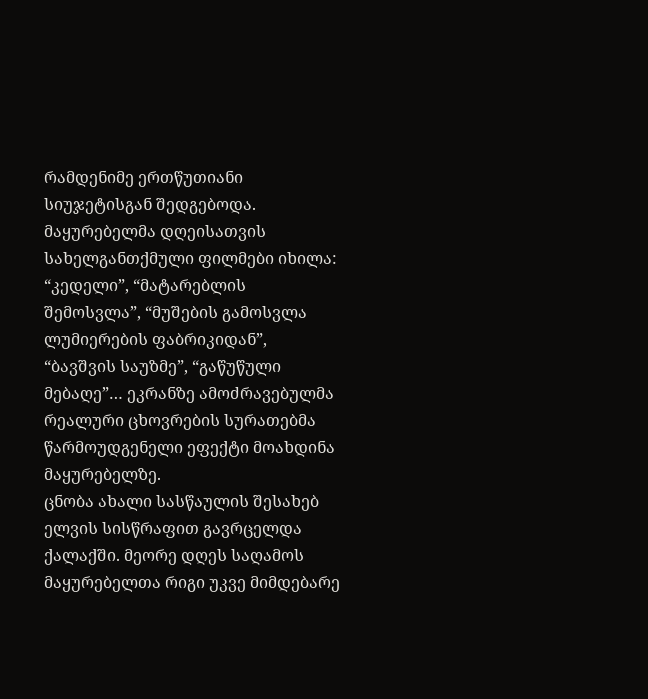რამდენიმე ერთწუთიანი სიუჯეტისგან შედგებოდა. მაყურებელმა დღეისათვის სახელგანთქმული ფილმები იხილა: “კედელი”, “მატარებლის შემოსვლა”, “მუშების გამოსვლა ლუმიერების ფაბრიკიდან”, “ბავშვის საუზმე”, “გაწუწული მებაღე”… ეკრანზე ამოძრავებულმა რეალური ცხოვრების სურათებმა წარმოუდგენელი ეფექტი მოახდინა მაყურებელზე.
ცნობა ახალი სასწაულის შესახებ ელვის სისწრაფით გავრცელდა ქალაქში. მეორე დღეს საღამოს მაყურებელთა რიგი უკვე მიმდებარე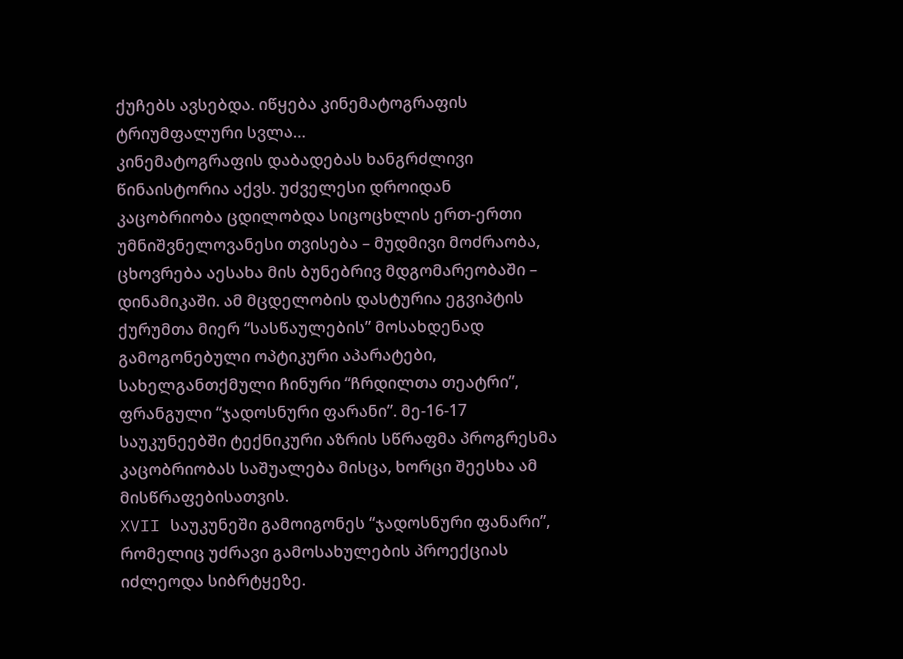ქუჩებს ავსებდა. იწყება კინემატოგრაფის ტრიუმფალური სვლა…
კინემატოგრაფის დაბადებას ხანგრძლივი წინაისტორია აქვს. უძველესი დროიდან კაცობრიობა ცდილობდა სიცოცხლის ერთ-ერთი უმნიშვნელოვანესი თვისება – მუდმივი მოძრაობა, ცხოვრება აესახა მის ბუნებრივ მდგომარეობაში – დინამიკაში. ამ მცდელობის დასტურია ეგვიპტის ქურუმთა მიერ “სასწაულების” მოსახდენად გამოგონებული ოპტიკური აპარატები, სახელგანთქმული ჩინური “ჩრდილთა თეატრი”, ფრანგული “ჯადოსნური ფარანი”. მე-16-17 საუკუნეებში ტექნიკური აზრის სწრაფმა პროგრესმა კაცობრიობას საშუალება მისცა, ხორცი შეესხა ამ მისწრაფებისათვის.
XVII საუკუნეში გამოიგონეს “ჯადოსნური ფანარი”, რომელიც უძრავი გამოსახულების პროექციას იძლეოდა სიბრტყეზე.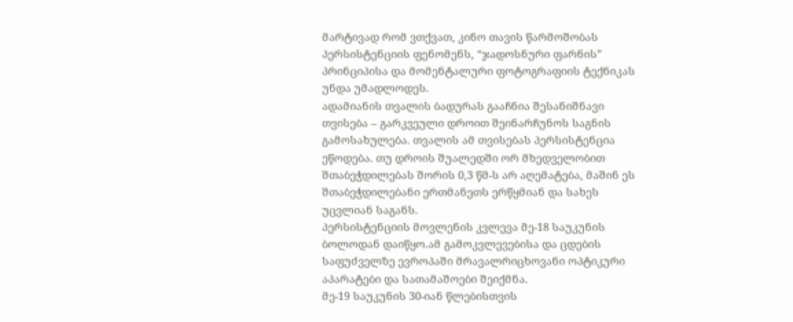მარტივად რომ ვთქვათ, კინო თავის წარმოშობას პერსისტენციის ფენომენს, “ჯადოსნური ფარნის” პრინციპისა და მომენტალური ფოტოგრაფიის ტექნიკას უნდა უმადლოდეს.
ადამიანის თვალის ბადურას გააჩნია შესანიშნავი თვისება – გარკვეული დროით შეინარჩუნოს საგნის გამოსახულება. თვალის ამ თვისებას პერსისტენცია ეწოდება. თუ დროის შუალედში ორ მხედველობით შთაბეჭდილებას შორის 0,3 წმ-ს არ აღემატება, მაშინ ეს შთაბეჭდილებანი ერთმანეთს ერწყმიან და სახეს უცვლიან საგანს.
პერსისტენციის მოვლენის კვლევა მე-18 საუკუნის ბოლოდან დაიწყო.ამ გამოკვლევებისა და ცდების საფუძველზე ევროპაში მრავალრიცხოვანი ოპტიკური აპარატები და სათამაშოები შეიქმნა.
მე-19 საუკუნის 30-იან წლებისთვის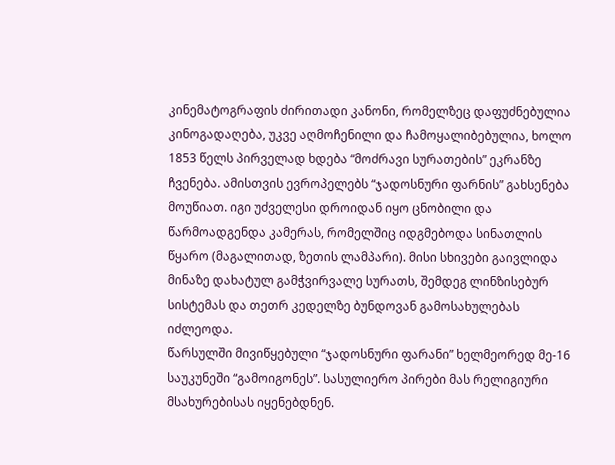კინემატოგრაფის ძირითადი კანონი, რომელზეც დაფუძნებულია კინოგადაღება, უკვე აღმოჩენილი და ჩამოყალიბებულია, ხოლო 1853 წელს პირველად ხდება “მოძრავი სურათების” ეკრანზე ჩვენება. ამისთვის ევროპელებს “ჯადოსნური ფარნის” გახსენება მოუწიათ. იგი უძველესი დროიდან იყო ცნობილი და წარმოადგენდა კამერას, რომელშიც იდგმებოდა სინათლის წყარო (მაგალითად, ზეთის ლამპარი). მისი სხივები გაივლიდა მინაზე დახატულ გამჭვირვალე სურათს, შემდეგ ლინზისებურ სისტემას და თეთრ კედელზე ბუნდოვან გამოსახულებას იძლეოდა.
წარსულში მივიწყებული “ჯადოსნური ფარანი” ხელმეორედ მე-16 საუკუნეში “გამოიგონეს”. სასულიერო პირები მას რელიგიური მსახურებისას იყენებდნენ.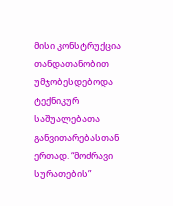მისი კონსტრუქცია თანდათანობით უმჯობესდებოდა ტექნიკურ საშუალებათა განვითარებასთან ერთად. “მოძრავი სურათების”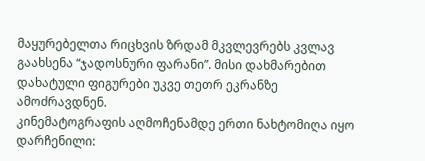მაყურებელთა რიცხვის ზრდამ მკვლევრებს კვლავ გაახსენა “ჯადოსნური ფარანი”. მისი დახმარებით დახატული ფიგურები უკვე თეთრ ეკრანზე ამოძრავდნენ.
კინემატოგრაფის აღმოჩენამდე ერთი ნახტომიღა იყო დარჩენილი: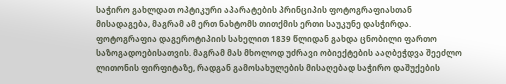საჭირო გახლდათ ოპტიკური აპარატების პრინციპის ფოტოგრაფიასთან მისადაგება, მაგრამ ამ ერთ ნახტომს თითქმის ერთი საუკუნე დასჭირდა.
ფოტოგრაფია დაგეროტიპიის სახელით 1839 წლიდან გახდა ცნობილი ფართო საზოგადოებისათვის. მაგრამ მას მხოლოდ უძრავი ობიექტების ააღბეჭდვა შეეძლო ლითონის ფირფიტაზე, რადგან გამოსახულების მისაღებად საჭირო დაშუქების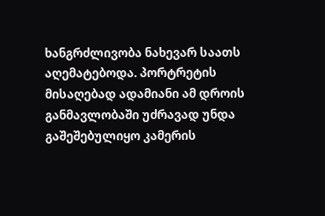ხანგრძლივობა ნახევარ საათს აღემატებოდა. პორტრეტის მისაღებად ადამიანი ამ დროის განმავლობაში უძრავად უნდა გაშეშებულიყო კამერის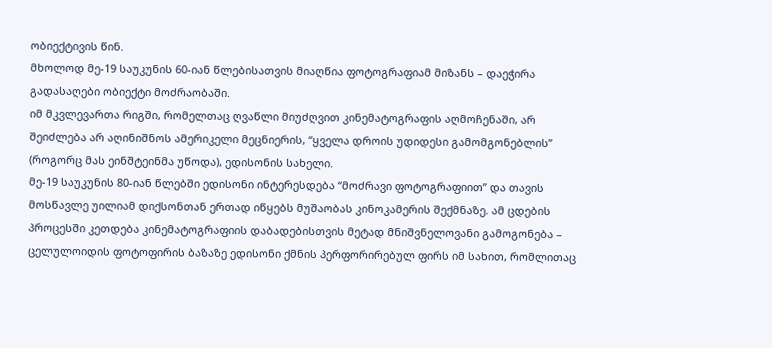ობიექტივის წინ.
მხოლოდ მე-19 საუკუნის 60-იან წლებისათვის მიაღწია ფოტოგრაფიამ მიზანს – დაეჭირა გადასაღები ობიექტი მოძრაობაში.
იმ მკვლევართა რიგში, რომელთაც ღვაწლი მიუძღვით კინემატოგრაფის აღმოჩენაში, არ შეიძლება არ აღინიშნოს ამერიკელი მეცნიერის, “ყველა დროის უდიდესი გამომგონებლის” (როგორც მას ეინშტეინმა უწოდა), ედისონის სახელი.
მე-19 საუკუნის 80-იან წლებში ედისონი ინტერესდება “მოძრავი ფოტოგრაფიით” და თავის მოსწავლე უილიამ დიქსონთან ერთად იწყებს მუშაობას კინოკამერის შექმნაზე. ამ ცდების პროცესში კეთდება კინემატოგრაფიის დაბადებისთვის მეტად მნიშვნელოვანი გამოგონება – ცელულოიდის ფოტოფირის ბაზაზე ედისონი ქმნის პერფორირებულ ფირს იმ სახით, რომლითაც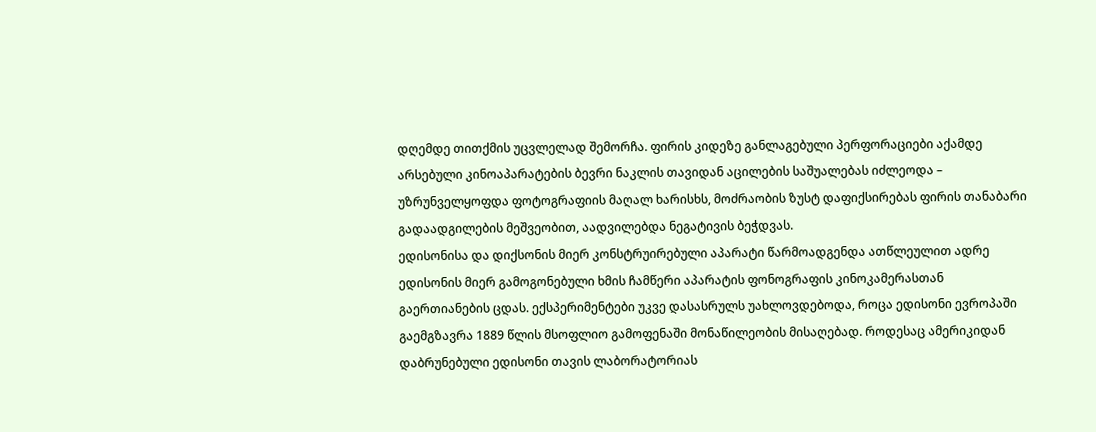დღემდე თითქმის უცვლელად შემორჩა. ფირის კიდეზე განლაგებული პერფორაციები აქამდე არსებული კინოაპარატების ბევრი ნაკლის თავიდან აცილების საშუალებას იძლეოდა – უზრუნველყოფდა ფოტოგრაფიის მაღალ ხარისხს, მოძრაობის ზუსტ დაფიქსირებას ფირის თანაბარი გადაადგილების მეშვეობით, აადვილებდა ნეგატივის ბეჭდვას.
ედისონისა და დიქსონის მიერ კონსტრუირებული აპარატი წარმოადგენდა ათწლეულით ადრე ედისონის მიერ გამოგონებული ხმის ჩამწერი აპარატის ფონოგრაფის კინოკამერასთან გაერთიანების ცდას. ექსპერიმენტები უკვე დასასრულს უახლოვდებოდა, როცა ედისონი ევროპაში გაემგზავრა 1889 წლის მსოფლიო გამოფენაში მონაწილეობის მისაღებად. როდესაც ამერიკიდან დაბრუნებული ედისონი თავის ლაბორატორიას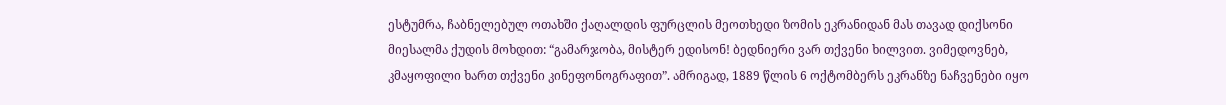ესტუმრა, ჩაბნელებულ ოთახში ქაღალდის ფურცლის მეოთხედი ზომის ეკრანიდან მას თავად დიქსონი მიესალმა ქუდის მოხდით: “გამარჯობა, მისტერ ედისონ! ბედნიერი ვარ თქვენი ხილვით. ვიმედოვნებ, კმაყოფილი ხართ თქვენი კინეფონოგრაფით”. ამრიგად, 1889 წლის 6 ოქტომბერს ეკრანზე ნაჩვენები იყო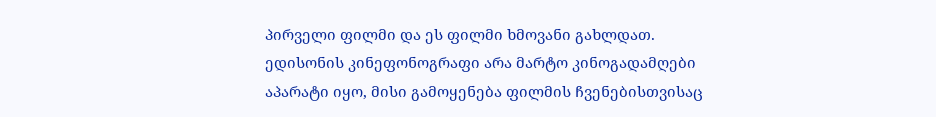პირველი ფილმი და ეს ფილმი ხმოვანი გახლდათ.
ედისონის კინეფონოგრაფი არა მარტო კინოგადამღები აპარატი იყო, მისი გამოყენება ფილმის ჩვენებისთვისაც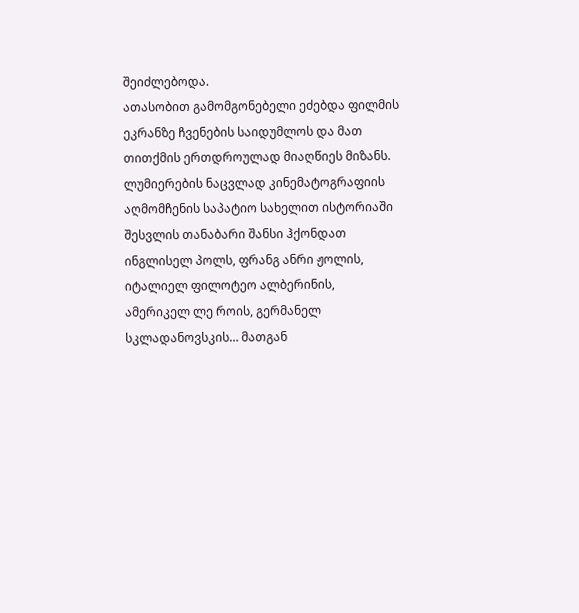შეიძლებოდა.
ათასობით გამომგონებელი ეძებდა ფილმის ეკრანზე ჩვენების საიდუმლოს და მათ თითქმის ერთდროულად მიაღწიეს მიზანს. ლუმიერების ნაცვლად კინემატოგრაფიის აღმომჩენის საპატიო სახელით ისტორიაში შესვლის თანაბარი შანსი ჰქონდათ ინგლისელ პოლს, ფრანგ ანრი ჟოლის, იტალიელ ფილოტეო ალბერინის, ამერიკელ ლე როის, გერმანელ სკლადანოვსკის… მათგან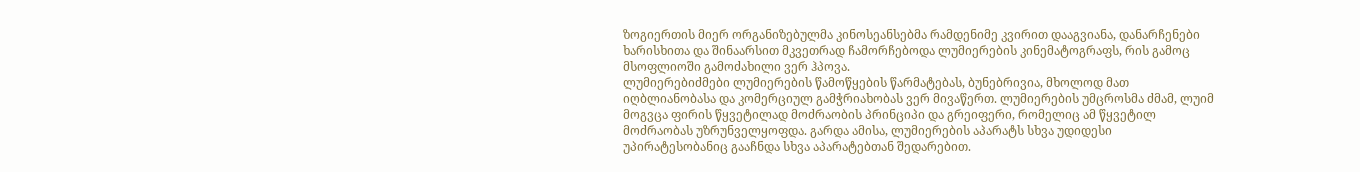ზოგიერთის მიერ ორგანიზებულმა კინოსეანსებმა რამდენიმე კვირით დააგვიანა, დანარჩენები ხარისხითა და შინაარსით მკვეთრად ჩამორჩებოდა ლუმიერების კინემატოგრაფს, რის გამოც მსოფლიოში გამოძახილი ვერ ჰპოვა.
ლუმიერებიძმები ლუმიერების წამოწყების წარმატებას, ბუნებრივია, მხოლოდ მათ იღბლიანობასა და კომერციულ გამჭრიახობას ვერ მივაწერთ. ლუმიერების უმცროსმა ძმამ, ლუიმ მოგვცა ფირის წყვეტილად მოძრაობის პრინციპი და გრეიფერი, რომელიც ამ წყვეტილ მოძრაობას უზრუნველყოფდა. გარდა ამისა, ლუმიერების აპარატს სხვა უდიდესი უპირატესობანიც გააჩნდა სხვა აპარატებთან შედარებით.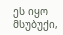ეს იყო მსუბუქი,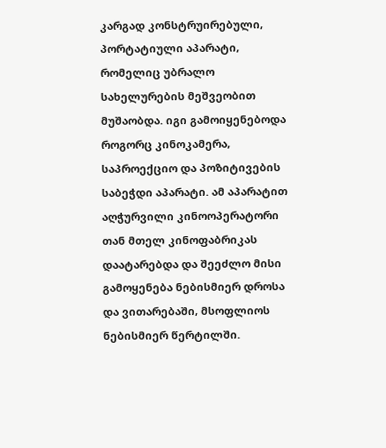კარგად კონსტრუირებული, პორტატიული აპარატი, რომელიც უბრალო სახელურების მეშვეობით მუშაობდა. იგი გამოიყენებოდა როგორც კინოკამერა, საპროექციო და პოზიტივების საბეჭდი აპარატი. ამ აპარატით აღჭურვილი კინოოპერატორი თან მთელ კინოფაბრიკას დაატარებდა და შეეძლო მისი გამოყენება ნებისმიერ დროსა და ვითარებაში, მსოფლიოს ნებისმიერ წერტილში.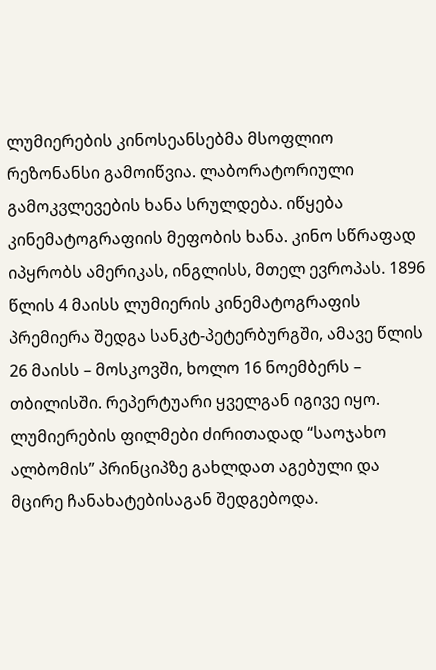ლუმიერების კინოსეანსებმა მსოფლიო რეზონანსი გამოიწვია. ლაბორატორიული გამოკვლევების ხანა სრულდება. იწყება კინემატოგრაფიის მეფობის ხანა. კინო სწრაფად იპყრობს ამერიკას, ინგლისს, მთელ ევროპას. 1896 წლის 4 მაისს ლუმიერის კინემატოგრაფის პრემიერა შედგა სანკტ-პეტერბურგში, ამავე წლის 26 მაისს – მოსკოვში, ხოლო 16 ნოემბერს – თბილისში. რეპერტუარი ყველგან იგივე იყო. ლუმიერების ფილმები ძირითადად “საოჯახო ალბომის” პრინციპზე გახლდათ აგებული და მცირე ჩანახატებისაგან შედგებოდა.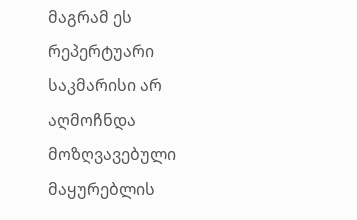მაგრამ ეს რეპერტუარი საკმარისი არ აღმოჩნდა მოზღვავებული მაყურებლის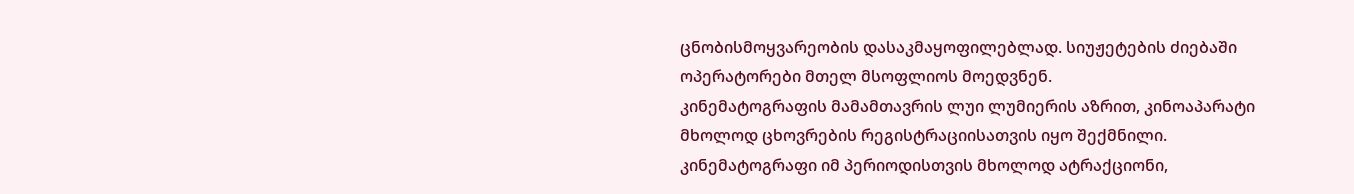ცნობისმოყვარეობის დასაკმაყოფილებლად. სიუჟეტების ძიებაში ოპერატორები მთელ მსოფლიოს მოედვნენ.
კინემატოგრაფის მამამთავრის ლუი ლუმიერის აზრით, კინოაპარატი მხოლოდ ცხოვრების რეგისტრაციისათვის იყო შექმნილი.
კინემატოგრაფი იმ პერიოდისთვის მხოლოდ ატრაქციონი,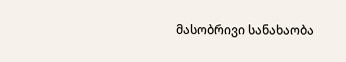მასობრივი სანახაობა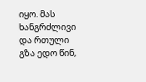იყო. მას ხანგრძლივი და რთული გზა ედო წინ,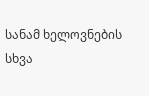სანამ ხელოვნების სხვა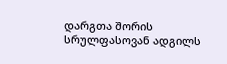დარგთა შორის სრულფასოვან ადგილს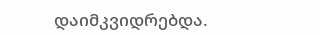დაიმკვიდრებდა.